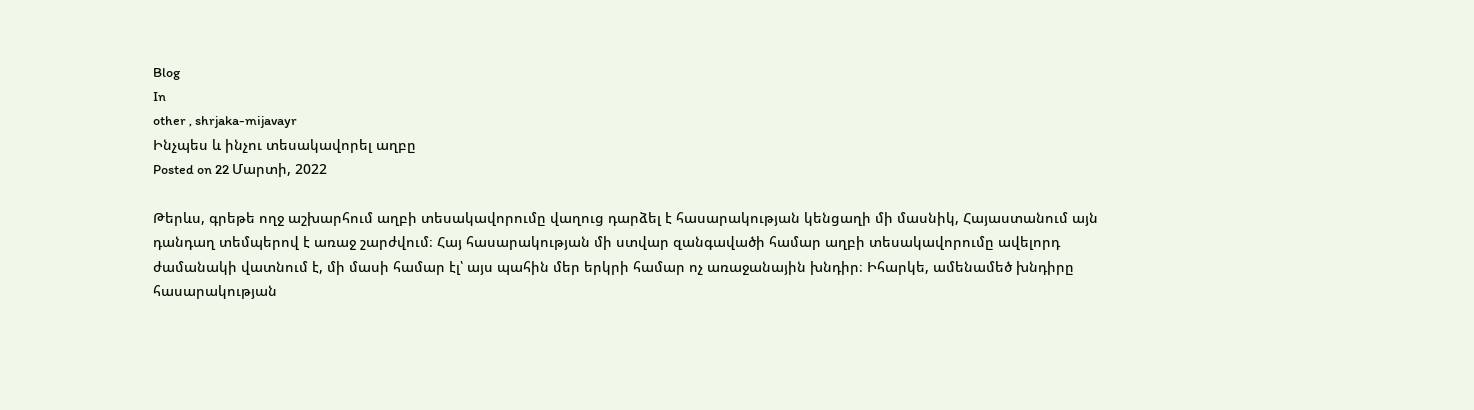Blog
In
other , shrjaka-mijavayr
Ինչպես և ինչու տեսակավորել աղբը
Posted on 22 Մարտի, 2022

Թերևս, գրեթե ողջ աշխարհում աղբի տեսակավորումը վաղուց դարձել է հասարակության կենցաղի մի մասնիկ, Հայաստանում այն դանդաղ տեմպերով է առաջ շարժվում։ Հայ հասարակության մի ստվար զանգավածի համար աղբի տեսակավորումը ավելորդ ժամանակի վատնում է, մի մասի համար էլ՝ այս պահին մեր երկրի համար ոչ առաջանային խնդիր։ Իհարկե, ամենամեծ խնդիրը հասարակության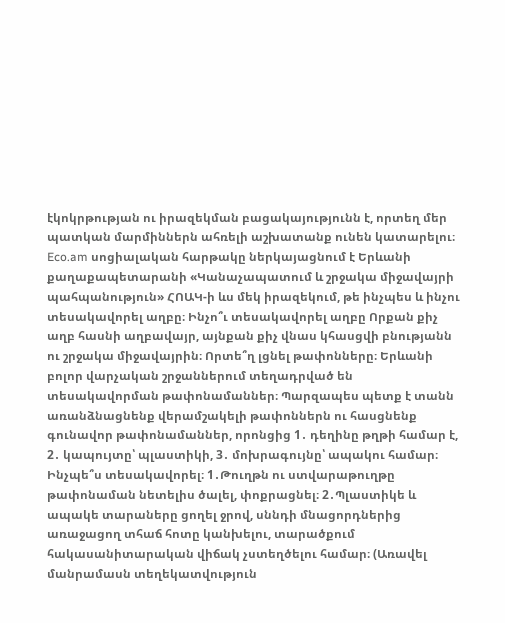էկոկրթության ու իրազեկման բացակայությունն է, որտեղ մեր պատկան մարմիններն ահռելի աշխատանք ունեն կատարելու։ Eco.am սոցիալական հարթակը ներկայացնում է Երևանի քաղաքապետարանի «Կանաչապատում և շրջակա միջավայրի պահպանություն» ՀՈԱԿ-ի ևս մեկ իրազեկում, թե ինչպես և ինչու տեսակավորել աղբը։ Ինչո՞ւ տեսակավորել աղբը Որքան քիչ աղբ հասնի աղբավայր, այնքան քիչ վնաս կհասցվի բնությանն ու շրջակա միջավայրին։ Որտե՞ղ լցնել թափոնները։ Երևանի բոլոր վարչական շրջաններում տեղադրված են տեսակավորման թափոնամաններ։ Պարզապես պետք է տանն առանձնացնենք վերամշակելի թափոններն ու հասցնենք գունավոր թափոնամաններ, որոնցից 1․ դեղինը թղթի համար է, 2․ կապույտը՝ պլաստիկի, 3․ մոխրագույնը՝ ապակու համար։ Ինչպե՞ս տեսակավորել։ 1․Թուղթն ու ստվարաթուղթը թափոնաման նետելիս ծալել, փոքրացնել։ 2․Պլաստիկե և ապակե տարաները ցողել ջրով, սննդի մնացորդներից առաջացող տհաճ հոտը կանխելու, տարածքում հակասանիտարական վիճակ չստեղծելու համար։ (Առավել մանրամասն տեղեկատվություն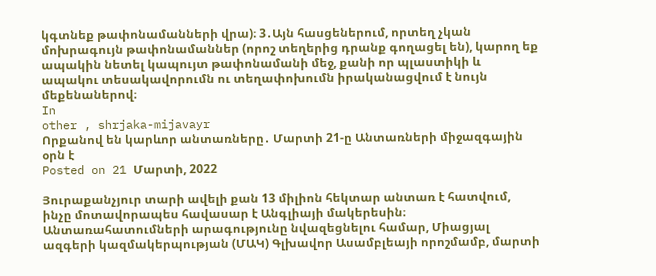կգտնեք թափոնամանների վրա)։ 3․Այն հասցեներում, որտեղ չկան մոխրագույն թափոնամաններ (որոշ տեղերից դրանք գողացել են), կարող եք ապակին նետել կապույտ թափոնամանի մեջ, քանի որ պլաստիկի և ապակու տեսակավորումն ու տեղափոխումն իրականացվում է նույն մեքենաներով։
In
other , shrjaka-mijavayr
Որքանով են կարևոր անտառները․ Մարտի 21-ը Անտառների միջազգային օրն է
Posted on 21 Մարտի, 2022

Յուրաքանչյուր տարի ավելի քան 13 միլիոն հեկտար անտառ է հատվում, ինչը մոտավորապես հավասար է Անգլիայի մակերեսին։ Անտառահատումների արագությունը նվազեցնելու համար, Միացյալ ազգերի կազմակերպության (ՄԱԿ) Գլխավոր Ասամբլեայի որոշմամբ, մարտի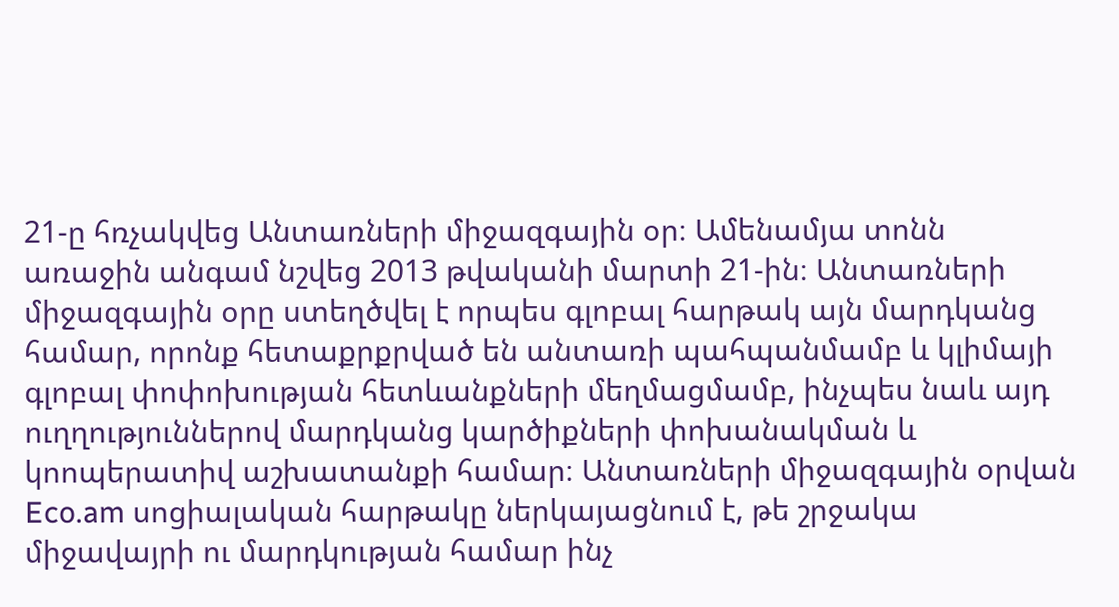21-ը հռչակվեց Անտառների միջազգային օր։ Ամենամյա տոնն առաջին անգամ նշվեց 2013 թվականի մարտի 21-ին։ Անտառների միջազգային օրը ստեղծվել է որպես գլոբալ հարթակ այն մարդկանց համար, որոնք հետաքրքրված են անտառի պահպանմամբ և կլիմայի գլոբալ փոփոխության հետևանքների մեղմացմամբ, ինչպես նաև այդ ուղղություններով մարդկանց կարծիքների փոխանակման և կոոպերատիվ աշխատանքի համար։ Անտառների միջազգային օրվան Eco.am սոցիալական հարթակը ներկայացնում է, թե շրջակա միջավայրի ու մարդկության համար ինչ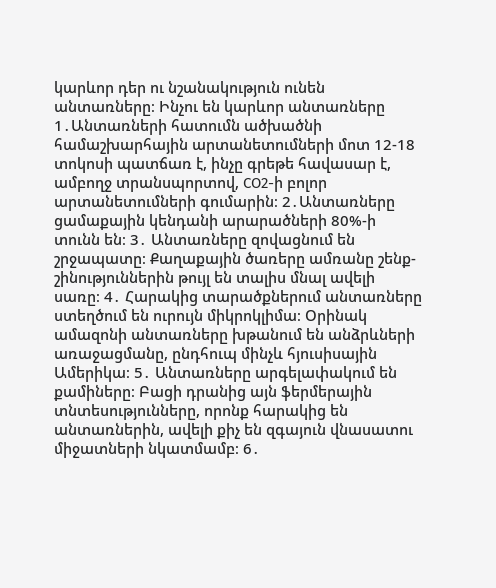կարևոր դեր ու նշանակություն ունեն անտառները։ Ինչու են կարևոր անտառները 1․Անտառների հատումն ածխածնի համաշխարհային արտանետումների մոտ 12-18 տոկոսի պատճառ է, ինչը գրեթե հավասար է, ամբողջ տրանսպորտով, CO2-ի բոլոր արտանետումների գումարին։ 2․Անտառները ցամաքային կենդանի արարածների 80%-ի տունն են։ 3․ Անտառները զովացնում են շրջապատը։ Քաղաքային ծառերը ամռանը շենք-շինություններին թույլ են տալիս մնալ ավելի սառը։ 4․ Հարակից տարածքներում անտառները ստեղծում են ուրույն միկրոկլիմա։ Օրինակ ամազոնի անտառները խթանում են անձրևների առաջացմանը, ընդհուպ մինչև հյուսիսային Ամերիկա։ 5․ Անտառները արգելափակում են քամիները։ Բացի դրանից այն ֆերմերային տնտեսությունները, որոնք հարակից են անտառներին, ավելի քիչ են զգայուն վնասատու միջատների նկատմամբ։ 6․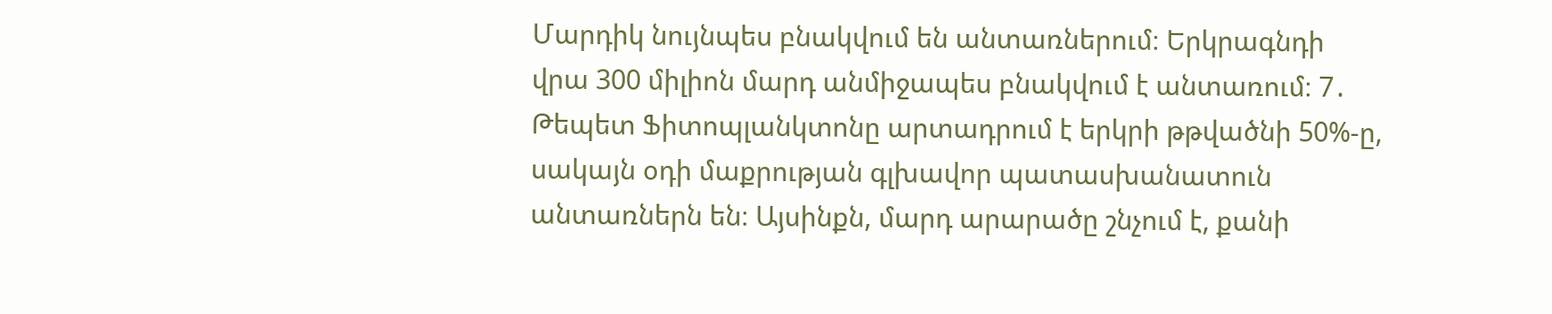Մարդիկ նույնպես բնակվում են անտառներում։ Երկրագնդի վրա 300 միլիոն մարդ անմիջապես բնակվում է անտառում։ 7․ Թեպետ Ֆիտոպլանկտոնը արտադրում է երկրի թթվածնի 50%-ը, սակայն օդի մաքրության գլխավոր պատասխանատուն անտառներն են։ Այսինքն, մարդ արարածը շնչում է, քանի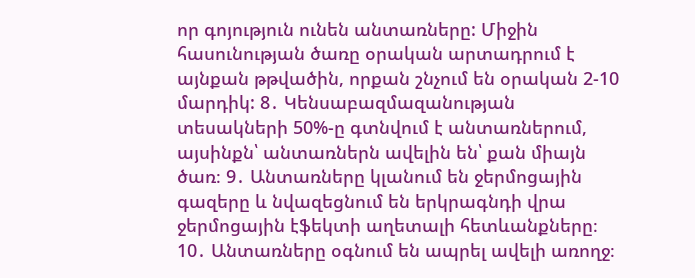որ գոյություն ունեն անտառները: Միջին հասունության ծառը օրական արտադրում է այնքան թթվածին, որքան շնչում են օրական 2-10 մարդիկ: 8․ Կենսաբազմազանության տեսակների 50%-ը գտնվում է անտառներում, այսինքն՝ անտառներն ավելին են՝ քան միայն ծառ։ 9․ Անտառները կլանում են ջերմոցային գազերը և նվազեցնում են երկրագնդի վրա ջերմոցային էֆեկտի աղետալի հետևանքները։ 10․ Անտառները օգնում են ապրել ավելի առողջ։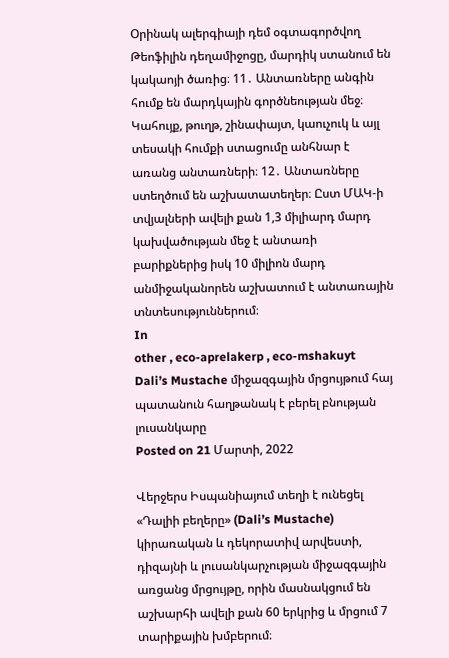Օրինակ ալերգիայի դեմ օգտագործվող Թեոֆիլին դեղամիջոցը, մարդիկ ստանում են կակաոյի ծառից։ 11․ Անտառները անգին հումք են մարդկային գործնեության մեջ։ Կահույք, թուղթ, շինափայտ, կաուչուկ և այլ տեսակի հումքի ստացումը անհնար է առանց անտառների։ 12․ Անտառները ստեղծում են աշխատատեղեր։ Ըստ ՄԱԿ-ի տվյալների ավելի քան 1,3 միլիարդ մարդ կախվածության մեջ է անտառի բարիքներից իսկ 10 միլիոն մարդ անմիջականորեն աշխատում է անտառային տնտեսություններում։
In
other , eco-aprelakerp , eco-mshakuyt
Dali’s Mustache միջազգային մրցույթում հայ պատանուն հաղթանակ է բերել բնության լուսանկարը
Posted on 21 Մարտի, 2022

Վերջերս Իսպանիայում տեղի է ունեցել «Դալիի բեղերը» (Dali’s Mustache) կիրառական և դեկորատիվ արվեստի, դիզայնի և լուսանկարչության միջազգային առցանց մրցույթը, որին մասնակցում են աշխարհի ավելի քան 60 երկրից և մրցում 7 տարիքային խմբերում։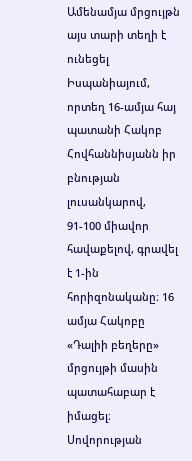Ամենամյա մրցույթն այս տարի տեղի է ունեցել Իսպանիայում, որտեղ 16-ամյա հայ պատանի Հակոբ Հովհաննիսյանն իր բնության լուսանկարով, 91-100 միավոր հավաքելով, գրավել է 1-ին հորիզոնականը։ 16 ամյա Հակոբը «Դալիի բեղերը» մրցույթի մասին պատահաբար է իմացել։ Սովորության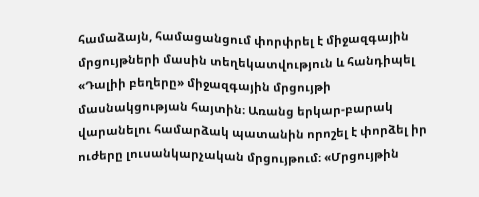համաձայն, համացանցում փորփրել է միջազգային մրցույթների մասին տեղեկատվություն և հանդիպել «Դալիի բեղերը» միջազգային մրցույթի մասնակցության հայտին։ Առանց երկար-բարակ վարանելու համարձակ պատանին որոշել է փորձել իր ուժերը լուսանկարչական մրցույթում։ «Մրցույթին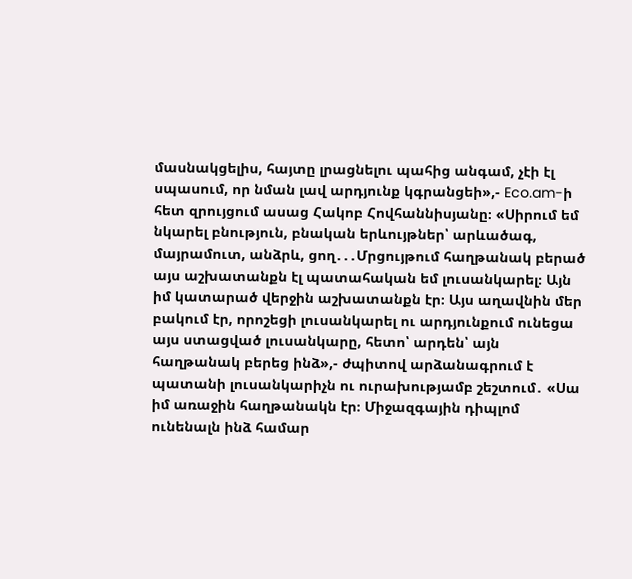մասնակցելիս, հայտը լրացնելու պահից անգամ, չէի էլ սպասում, որ նման լավ արդյունք կգրանցեի»,- Eco.am-ի հետ զրույցում ասաց Հակոբ Հովհաննիսյանը։ «Սիրում եմ նկարել բնություն, բնական երևույթներ՝ արևածագ, մայրամուտ, անձրև, ցող․․․Մրցույթում հաղթանակ բերած այս աշխատանքն էլ պատահական եմ լուսանկարել։ Այն իմ կատարած վերջին աշխատանքն էր։ Այս աղավնին մեր բակում էր, որոշեցի լուսանկարել ու արդյունքում ունեցա այս ստացված լուսանկարը, հետո՝ արդեն՝ այն հաղթանակ բերեց ինձ»,- ժպիտով արձանագրում է պատանի լուսանկարիչն ու ուրախությամբ շեշտում․ «Սա իմ առաջին հաղթանակն էր։ Միջազգային դիպլոմ ունենալն ինձ համար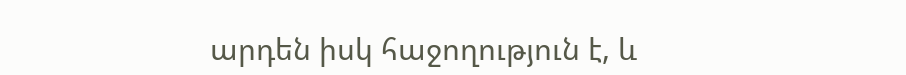արդեն իսկ հաջողություն է, և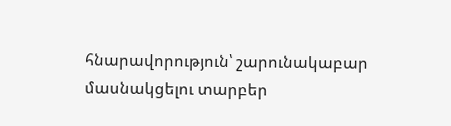հնարավորություն՝ շարունակաբար մասնակցելու տարբեր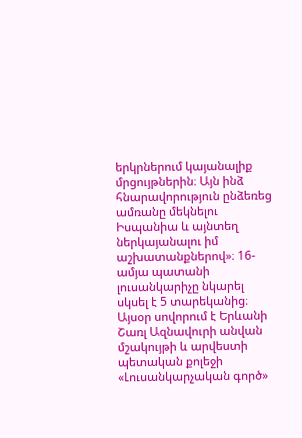երկրներում կայանալիք մրցույթներին։ Այն ինձ հնարավորություն ընձեռեց ամռանը մեկնելու Իսպանիա և այնտեղ ներկայանալու իմ աշխատանքներով»։ 16-ամյա պատանի լուսանկարիչը նկարել սկսել է 5 տարեկանից։ Այսօր սովորում է Երևանի Շառլ Ազնավուրի անվան մշակույթի և արվեստի պետական քոլեջի «Լուսանկարչական գործ»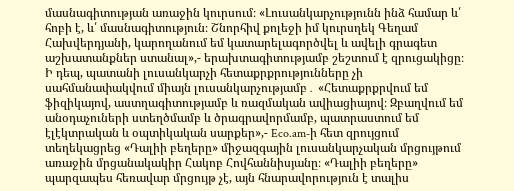մասնագիտության առաջին կուրսում։ «Լուսանկարչությունն ինձ համար և՛ հոբի է, և՛ մասնագիտություն։ Շնորհիվ քոլեջի իմ կուրսղեկ Գեղամ Հախվերդյանի, կարողանում եմ կատարելագործվել և ավելի գրագետ աշխատանքներ ստանալ»,- երախտագիտությամբ շեշտում է զրուցակիցը։ Ի դեպ, պատանի լուսանկարչի հետաքրքրությունները չի սահմանափակվում միայն լուսանկարչությամբ․ «Հետաքրքրվում եմ ֆիզիկայով, աստղագիտությամբ և ռազմական ավիացիայով։ Զբաղվում եմ անօդաչուների ստեղծմամբ և ծրագրավորմամբ, պատրաստում եմ էլէկտրական և օպտիկական սարքեր»,- Eco.am-ի հետ զրույցում տեղեկացրեց «Դալիի բեղերը» միջազգային լուսանկարչական մրցույթում առաջին մրցանակակիր Հակոբ Հովհաննիսյանը։ «Դալիի բեղերը» պարզապես հեռավար մրցույթ չէ, այն հնարավորություն է տալիս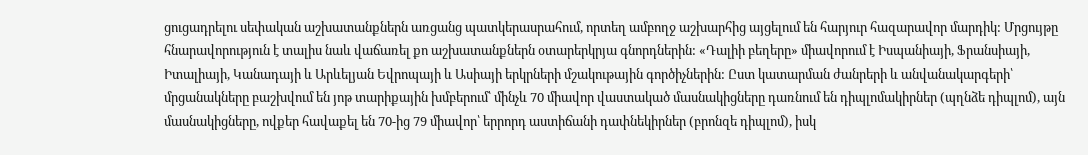ցուցադրելու սեփական աշխատանքներն առցանց պատկերասրահում, որտեղ ամբողջ աշխարհից այցելում են հարյուր հազարավոր մարդիկ: Մրցույթը հնարավորություն է տալիս նաև վաճառել քո աշխատանքներն օտարերկրյա գնորդներին: «Դալիի բեղերը» միավորում է Իսպանիայի, Ֆրանսիայի, Իտալիայի, Կանադայի և Արևելյան Եվրոպայի և Ասիայի երկրների մշակութային գործիչներին: Ըստ կատարման ժանրերի և անվանակարգերի՝ մրցանակները բաշխվում են յոթ տարիքային խմբերում՝ մինչև 70 միավոր վաստակած մասնակիցները դառնում են դիպլոմակիրներ (պղնձե դիպլոմ), այն մասնակիցները, ովքեր հավաքել են 70-ից 79 միավոր՝ երրորդ աստիճանի դափնեկիրներ (բրոնզե դիպլոմ), իսկ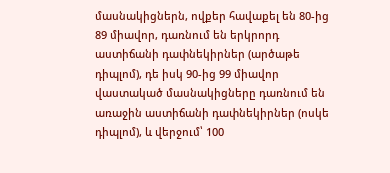մասնակիցներն, ովքեր հավաքել են 80-ից 89 միավոր, դառնում են երկրորդ աստիճանի դափնեկիրներ (արծաթե դիպլոմ), դե իսկ 90-ից 99 միավոր վաստակած մասնակիցները դառնում են առաջին աստիճանի դափնեկիրներ (ոսկե դիպլոմ), և վերջում՝ 100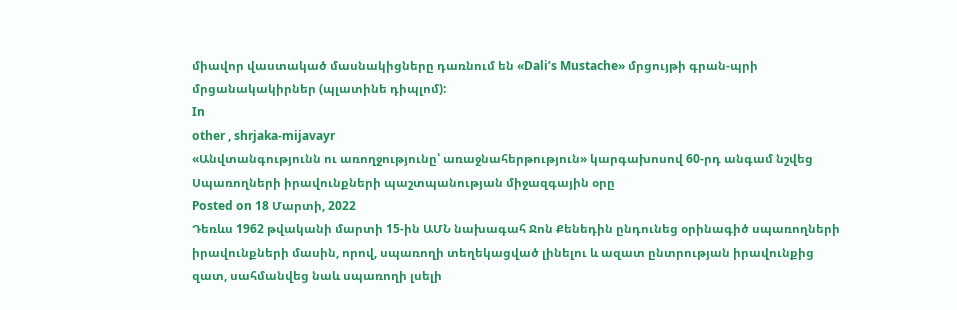միավոր վաստակած մասնակիցները դառնում են «Dali’s Mustache» մրցույթի գրան-պրի մրցանակակիրներ (պլատինե դիպլոմ):
In
other , shrjaka-mijavayr
«Անվտանգությունն ու առողջությունը՝ առաջնահերթություն» կարգախոսով 60-րդ անգամ նշվեց Սպառողների իրավունքների պաշտպանության միջազգային օրը
Posted on 18 Մարտի, 2022
Դեռևս 1962 թվականի մարտի 15-ին ԱՄՆ նախագահ Ջոն Քենեդին ընդունեց օրինագիծ սպառողների իրավունքների մասին, որով, սպառողի տեղեկացված լինելու և ազատ ընտրության իրավունքից զատ, սահմանվեց նաև սպառողի լսելի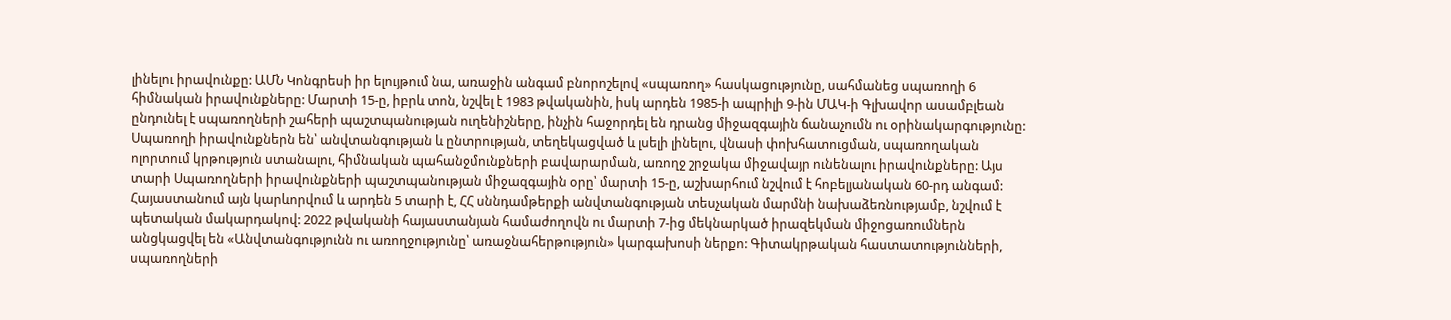լինելու իրավունքը: ԱՄՆ Կոնգրեսի իր ելույթում նա, առաջին անգամ բնորոշելով «սպառող» հասկացությունը, սահմանեց սպառողի 6 հիմնական իրավունքները: Մարտի 15-ը, իբրև տոն, նշվել է 1983 թվականին, իսկ արդեն 1985-ի ապրիլի 9-ին ՄԱԿ-ի Գլխավոր ասամբլեան ընդունել է սպառողների շահերի պաշտպանության ուղենիշները, ինչին հաջորդել են դրանց միջազգային ճանաչումն ու օրինակարգությունը: Սպառողի իրավունքներն են՝ անվտանգության և ընտրության, տեղեկացված և լսելի լինելու, վնասի փոխհատուցման, սպառողական ոլորտում կրթություն ստանալու, հիմնական պահանջմունքների բավարարման, առողջ շրջակա միջավայր ունենալու իրավունքները: Այս տարի Սպառողների իրավունքների պաշտպանության միջազգային օրը՝ մարտի 15-ը, աշխարհում նշվում է հոբելյանական 60-րդ անգամ: Հայաստանում այն կարևորվում և արդեն 5 տարի է, ՀՀ սննդամթերքի անվտանգության տեսչական մարմնի նախաձեռնությամբ, նշվում է պետական մակարդակով: 2022 թվականի հայաստանյան համաժողովն ու մարտի 7-ից մեկնարկած իրազեկման միջոցառումներն անցկացվել են «Անվտանգությունն ու առողջությունը՝ առաջնահերթություն» կարգախոսի ներքո: Գիտակրթական հաստատությունների, սպառողների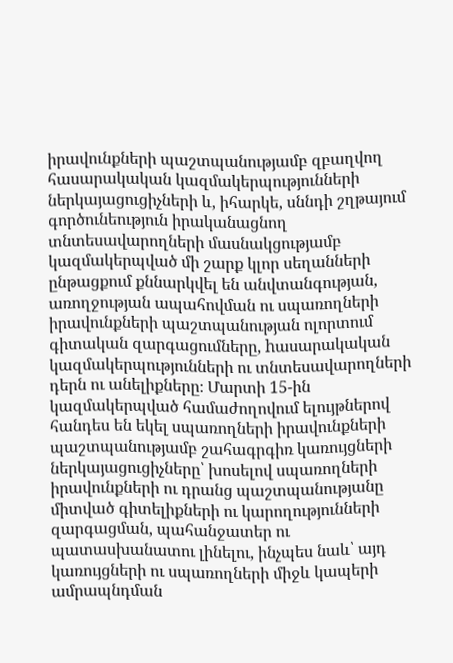իրավունքների պաշտպանությամբ զբաղվող հասարակական կազմակերպությունների ներկայացուցիչների և, իհարկե, սննդի շղթայում գործունեություն իրականացնող տնտեսավարողների մասնակցությամբ կազմակերպված մի շարք կլոր սեղանների ընթացքում քննարկվել են անվտանգության, առողջության ապահովման ու սպառողների իրավունքների պաշտպանության ոլորտում գիտական զարգացումները, hասարակական կազմակերպությունների ու տնտեսավարողների դերն ու անելիքները։ Մարտի 15-ին կազմակերպված համաժողովում ելույթներով հանդես են եկել սպառողների իրավունքների պաշտպանությամբ շահագրգիռ կառույցների ներկայացուցիչները՝ խոսելով սպառողների իրավունքների ու դրանց պաշտպանությանը միտված գիտելիքների ու կարողությունների զարգացման, պահանջատեր ու պատասխանատու լինելու, ինչպես նաև՝ այդ կառույցների ու սպառողների միջև կապերի ամրապնդման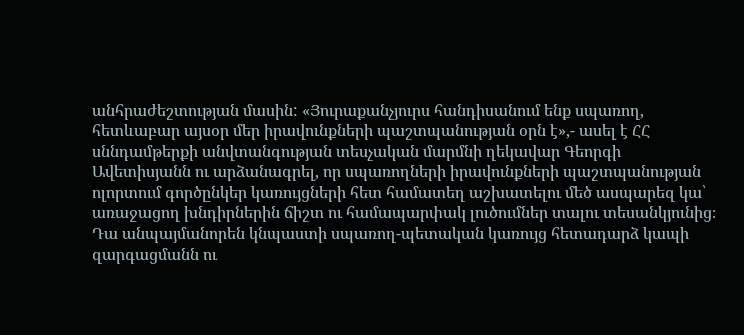անհրաժեշտության մասին: «Յուրաքանչյուրս հանդիսանում ենք սպառող, հետևաբար այսօր մեր իրավունքների պաշտպանության օրն է»,- ասել է ՀՀ սննդամթերքի անվտանգության տեսչական մարմնի ղեկավար Գեորգի Ավետիսյանն ու արձանագրել, որ սպառողների իրավունքների պաշտպանության ոլորտում գործընկեր կառույցների հետ համատեղ աշխատելու մեծ ասպարեզ կա՝ առաջացող խնդիրներին ճիշտ ու համապարփակ լուծումներ տալու տեսանկյունից։ Դա անպայմանորեն կնպաստի սպառող-պետական կառույց հետադարձ կապի զարգացմանն ու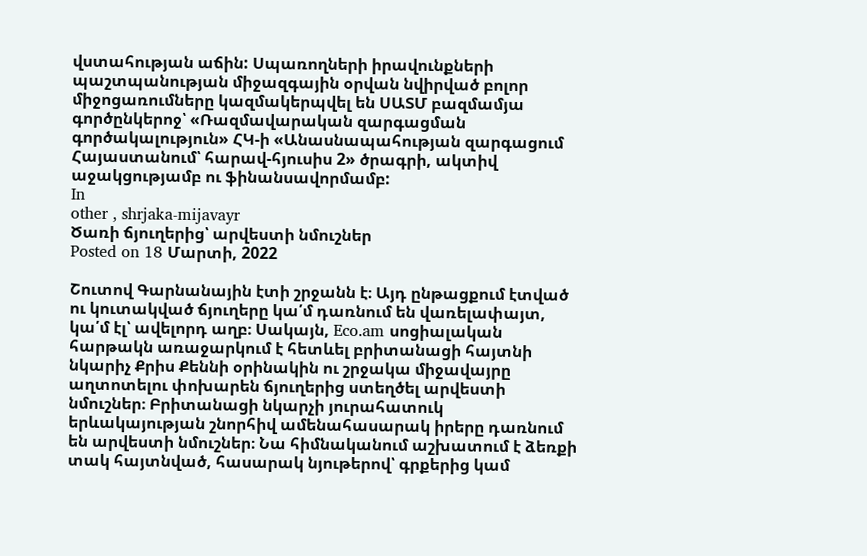վստահության աճին: Սպառողների իրավունքների պաշտպանության միջազգային օրվան նվիրված բոլոր միջոցառումները կազմակերպվել են ՍԱՏՄ բազմամյա գործընկերոջ՝ «Ռազմավարական զարգացման գործակալություն» ՀԿ-ի «Անասնապահության զարգացում Հայաստանում՝ հարավ-հյուսիս 2» ծրագրի, ակտիվ աջակցությամբ ու ֆինանսավորմամբ:
In
other , shrjaka-mijavayr
Ծառի ճյուղերից՝ արվեստի նմուշներ
Posted on 18 Մարտի, 2022

Շուտով Գարնանային էտի շրջանն է։ Այդ ընթացքում էտված ու կուտակված ճյուղերը կա՛մ դառնում են վառելափայտ, կա՛մ էլ՝ ավելորդ աղբ։ Սակայն, Eco.am սոցիալական հարթակն առաջարկում է հետևել բրիտանացի հայտնի նկարիչ Քրիս Քեննի օրինակին ու շրջակա միջավայրը աղտոտելու փոխարեն ճյուղերից ստեղծել արվեստի նմուշներ։ Բրիտանացի նկարչի յուրահատուկ երևակայության շնորհիվ ամենահասարակ իրերը դառնում են արվեստի նմուշներ։ Նա հիմնականում աշխատում է ձեռքի տակ հայտնված, հասարակ նյութերով՝ գրքերից կամ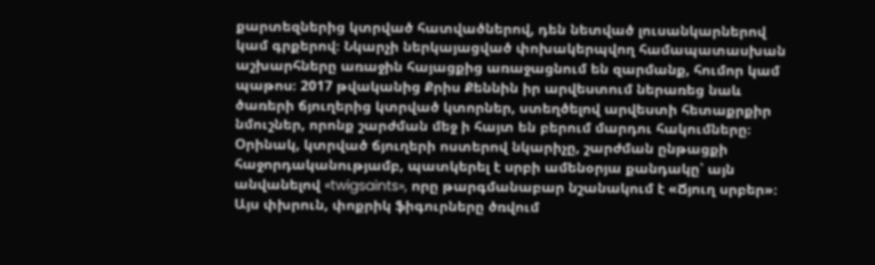քարտեզներից կտրված հատվածներով, դեն նետված լուսանկարներով կամ գրքերով։ Նկարչի ներկայացված փոխակերպվող համապատասխան աշխարհները առաջին հայացքից առաջացնում են զարմանք, հումոր կամ պաթոս։ 2017 թվականից Քրիս Քեննին իր արվեստում ներառեց նաև ծառերի ճյուղերից կտրված կտորներ, ստեղծելով արվեստի հետաքրքիր նմուշներ, որոնք շարժման մեջ ի հայտ են բերում մարդու հակումները։ Օրինակ, կտրված ճյուղերի ոստերով նկարիչը, շարժման ընթացքի հաջորդականությամբ, պատկերել է սրբի ամենօրյա քանդակը՝ այն անվանելով «twigsaints», որը թարգմանաբար նշանակում է «Ճյուղ սրբեր»։ Այս փխրուն, փոքրիկ ֆիգուրները ծռվում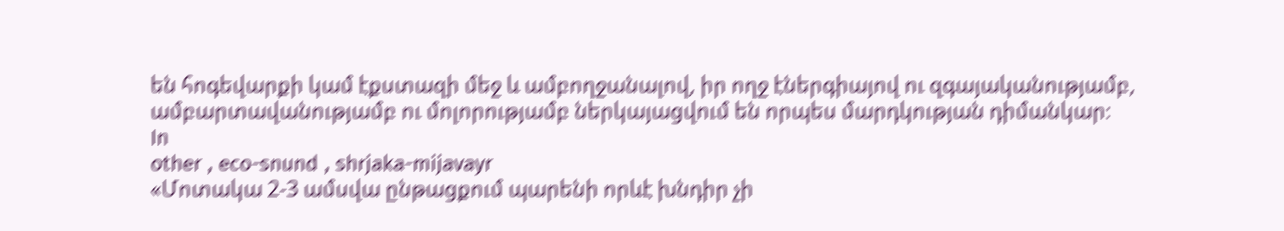են հոգեվարքի կամ էքստազի մեջ և ամբողջանալով, իր ողջ էներգիայով ու զգայականությամբ, ամբարտավանությամբ ու մոլորությամբ ներկայացվում են որպես մարդկության դիմանկար։
In
other , eco-snund , shrjaka-mijavayr
«Մոտակա 2-3 ամսվա ընթացքում պարենի որևէ խնդիր չի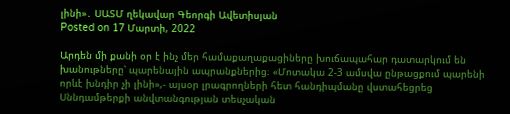լինի»․ ՍԱՏՄ ղեկավար Գեորգի Ավետիսյան
Posted on 17 Մարտի, 2022

Արդեն մի քանի օր է ինչ մեր համաքաղաքացիները խուճապահար դատարկում են խանութները՝ պարենային ապրանքներից։ «Մոտակա 2-3 ամսվա ընթացքում պարենի որևէ խնդիր չի լինի»,- այսօր լրագրողների հետ հանդիպմանը վստահեցրեց Սննդամթերքի անվտանգության տեսչական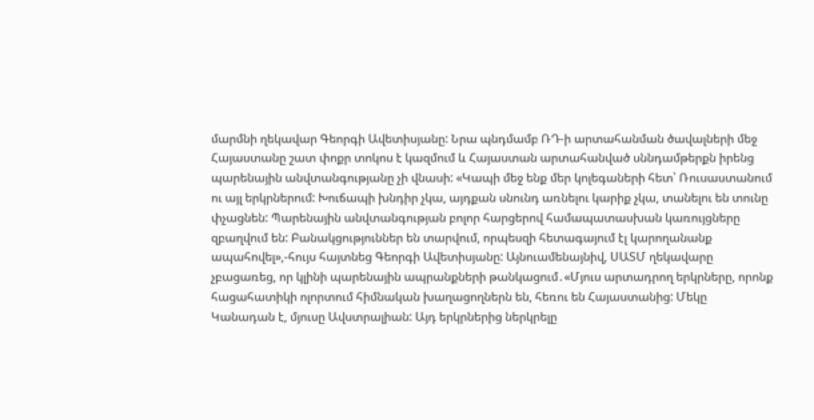մարմնի ղեկավար Գեորգի Ավետիսյանը: Նրա պնդմամբ ՌԴ-ի արտահանման ծավալների մեջ Հայաստանը շատ փոքր տոկոս է կազմում և Հայաստան արտահանված սննդամթերքն իրենց պարենային անվտանգությանը չի վնասի: «Կապի մեջ ենք մեր կոլեգաների հետ՝ Ռուսաստանում ու այլ երկրներում: Խուճապի խնդիր չկա, այդքան սնունդ առնելու կարիք չկա, տանելու են տունը փչացնեն: Պարենային անվտանգության բոլոր հարցերով համապատասխան կառույցները զբաղվում են: Բանակցություններ են տարվում, որպեսզի հետագայում էլ կարողանանք ապահովել»,-հույս հայտնեց Գեորգի Ավետիսյանը: Այնուամենայնիվ, ՍԱՏՄ ղեկավարը չբացառեց, որ կլինի պարենային ապրանքների թանկացում․«Մյուս արտադրող երկրները, որոնք հացահատիկի ոլորտում հիմնական խաղացողներն են, հեռու են Հայաստանից: Մեկը Կանադան է, մյուսը Ավստրալիան: Այդ երկրներից ներկրելը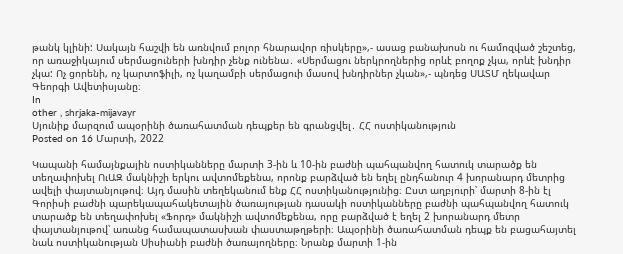թանկ կլինի: Սակայն հաշվի են առնվում բոլոր հնարավոր ռիսկերը»,- ասաց բանախոսն ու համոզված շեշտեց, որ առաջիկայում սերմացուների խնդիր չենք ունենա․ «Սերմացու ներկրողներից որևէ բողոք չկա, որևէ խնդիր չկա: Ոչ ցորենի, ոչ կարտոֆիլի, ոչ կաղամբի սերմացուի մասով խնդիրներ չկան»,- պնդեց ՍԱՏՄ ղեկավար Գեորգի Ավետիսյանը։
In
other , shrjaka-mijavayr
Սյունիք մարզում ապօրինի ծառահատման դեպքեր են գրանցվել․ ՀՀ ոստիկանություն
Posted on 16 Մարտի, 2022

Կապանի համայնքային ոստիկանները մարտի 3-ին և 10-ին բաժնի պահպանվող հատուկ տարածք են տեղափոխել ՈւԱԶ մակնիշի երկու ավտոմեքենա, որոնք բարձված են եղել ընդհանուր 4 խորանարդ մետրից ավելի փայտանյութով։ Այդ մասին տեղեկանում ենք ՀՀ ոստիկանությունից։ Ըստ աղբյուրի՝ մարտի 8-ին էլ Գորիսի բաժնի պարեկապահակետային ծառայության դասակի ոստիկանները բաժնի պահպանվող հատուկ տարածք են տեղափոխել «Ֆորդ» մակնիշի ավտոմեքենա, որը բարձված է եղել 2 խորանարդ մետր փայտանյութով՝ առանց համապատասխան փաստաթղթերի։ Ապօրինի ծառահատման դեպք են բացահայտել նաև ոստիկանության Սիսիանի բաժնի ծառայողները։ Նրանք մարտի 1-ին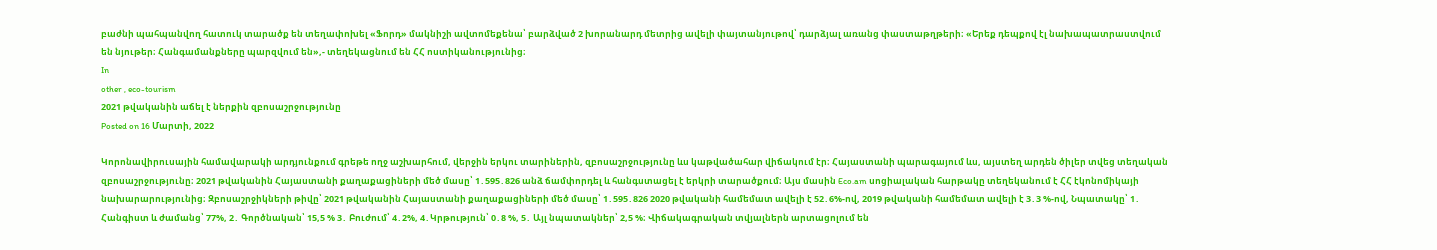բաժնի պահպանվող հատուկ տարածք են տեղափոխել «Ֆորդ» մակնիշի ավտոմեքենա՝ բարձված 2 խորանարդ մետրից ավելի փայտանյութով՝ դարձյալ առանց փաստաթղթերի։ «Երեք դեպքով էլ նախապատրաստվում են նյութեր։ Հանգամանքները պարզվում են»,- տեղեկացնում են ՀՀ ոստիկանությունից։
In
other , eco-tourism
2021 թվականին աճել է ներքին զբոսաշրջությունը
Posted on 16 Մարտի, 2022

Կորոնավիրուսային համավարակի արդյունքում գրեթե ողջ աշխարհում, վերջին երկու տարիներին, զբոսաշրջությունը ևս կաթվածահար վիճակում էր։ Հայաստանի պարագայում ևս, այստեղ արդեն ծիլեր տվեց տեղական զբոսաշրջությունը։ 2021 թվականին Հայաստանի քաղաքացիների մեծ մասը՝ 1․595․826 անձ ճամփորդել և հանգստացել է երկրի տարածքում։ Այս մասին Eco.am սոցիալական հարթակը տեղեկանում է ՀՀ էկոնոմիկայի նախարարությունից։ Զբոսաշրջիկների թիվը՝ 2021 թվականին Հայաստանի քաղաքացիների մեծ մասը՝ 1․595․826 2020 թվականի համեմատ ավելի է 52․6%-ով, 2019 թվականի համեմատ ավելի է 3․3 %-ով, Նպատակը՝ 1․ Հանգիստ և ժամանց՝ 77%, 2․ Գործնական՝ 15,5 % 3․ Բուժում՝ 4․2%, 4․Կրթություն՝ 0․8 %, 5․ Այլ նպատակներ՝ 2,5 %։ Վիճակագրական տվյալներն արտացոլում են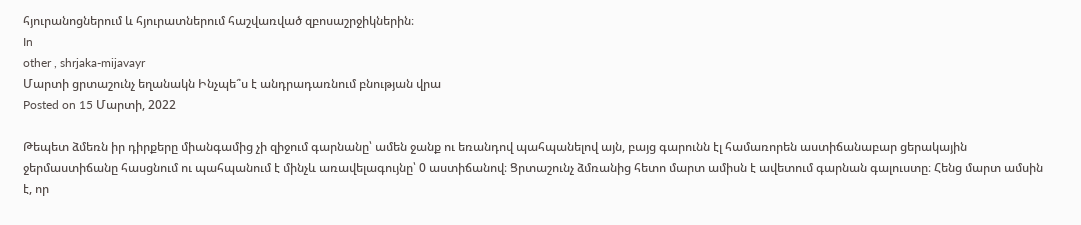հյուրանոցներում և հյուրատներում հաշվառված զբոսաշրջիկներին։
In
other , shrjaka-mijavayr
Մարտի ցրտաշունչ եղանակն Ինչպե՞ս է անդրադառնում բնության վրա
Posted on 15 Մարտի, 2022

Թեպետ ձմեռն իր դիրքերը միանգամից չի զիջում գարնանը՝ ամեն ջանք ու եռանդով պահպանելով այն, բայց գարունն էլ համառորեն աստիճանաբար ցերակային ջերմաստիճանը հասցնում ու պահպանում է մինչև առավելագույնը՝ 0 աստիճանով։ Ցրտաշունչ ձմռանից հետո մարտ ամիսն է ավետում գարնան գալուստը։ Հենց մարտ ամսին է, որ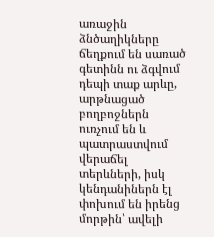առաջին ձնծաղիկները ճեղքում են սառած գետինն ու ձգվում դեպի տաք արևը, արթնացած բողբոջներն ուռչում են և պատրաստվում վերաճել տերևների, իսկ կենդանիներն էլ փոխում են իրենց մորթին՝ ավելի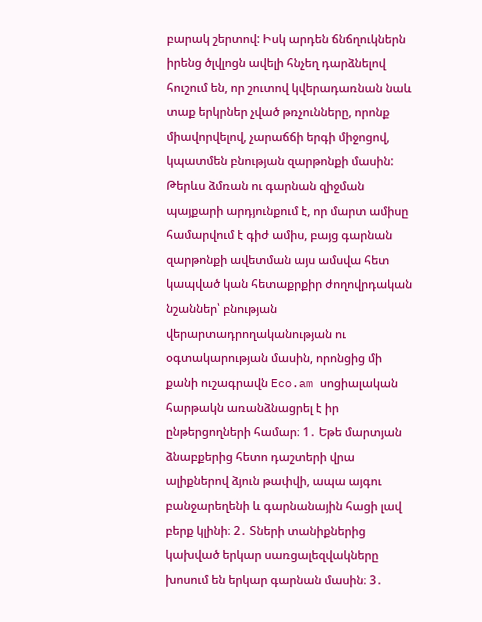բարակ շերտով: Իսկ արդեն ճնճղուկներն իրենց ծլվլոցն ավելի հնչեղ դարձնելով հուշում են, որ շուտով կվերադառնան նաև տաք երկրներ չված թռչունները, որոնք միավորվելով, չարաճճի երգի միջոցով, կպատմեն բնության զարթոնքի մասին: Թերևս ձմռան ու գարնան զիջման պայքարի արդյունքում է, որ մարտ ամիսը համարվում է գիժ ամիս, բայց գարնան զարթոնքի ավետման այս ամսվա հետ կապված կան հետաքրքիր ժողովրդական նշաններ՝ բնության վերարտադրողականության ու օգտակարության մասին, որոնցից մի քանի ուշագրավն Eco.am սոցիալական հարթակն առանձնացրել է իր ընթերցողների համար։ 1․ Եթե մարտյան ձնաբքերից հետո դաշտերի վրա ալիքներով ձյուն թափվի, ապա այգու բանջարեղենի և գարնանային հացի լավ բերք կլինի։ 2․ Տների տանիքներից կախված երկար սառցալեզվակները խոսում են երկար գարնան մասին։ 3․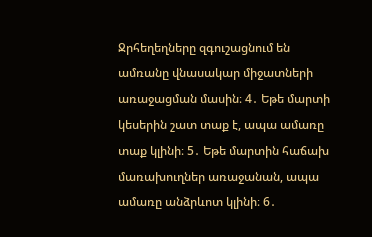Ջրհեղեղները զգուշացնում են ամռանը վնասակար միջատների առաջացման մասին։ 4․ Եթե մարտի կեսերին շատ տաք է, ապա ամառը տաք կլինի։ 5․ Եթե մարտին հաճախ մառախուղներ առաջանան, ապա ամառը անձրևոտ կլինի։ 6․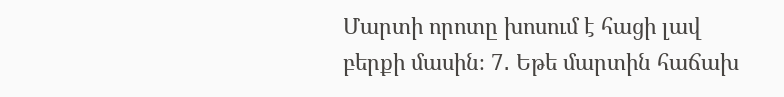Մարտի որոտը խոսում է հացի լավ բերքի մասին։ 7․ Եթե մարտին հաճախ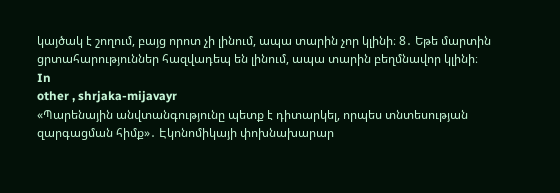կայծակ է շողում, բայց որոտ չի լինում, ապա տարին չոր կլինի։ 8․ Եթե մարտին ցրտահարություններ հազվադեպ են լինում, ապա տարին բեղմնավոր կլինի։
In
other , shrjaka-mijavayr
«Պարենային անվտանգությունը պետք է դիտարկել, որպես տնտեսության զարգացման հիմք»․ Էկոնոմիկայի փոխնախարար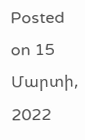Posted on 15 Մարտի, 2022